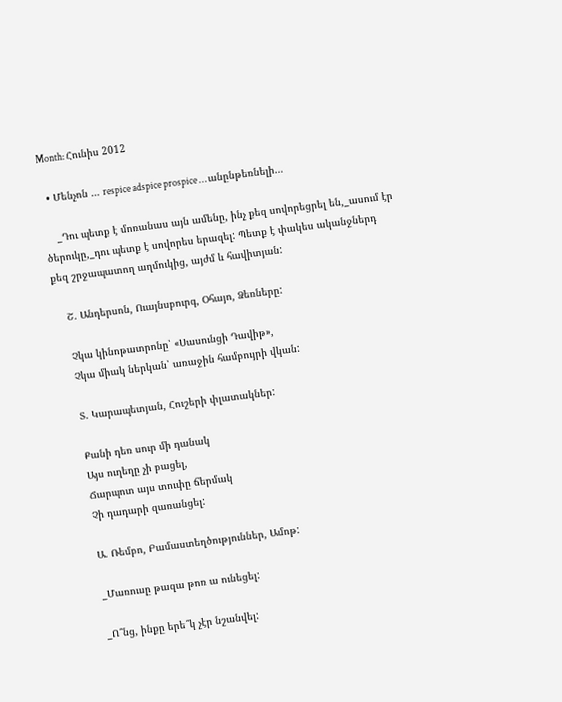Month: Հունիս 2012

  • Մենչոն … respice adspice prospice … անընթեռնելի…

    _Դու պետք է մոռանաս այն ամենը, ինչ քեզ սովորեցրել են,_ասում էր ծերուկը,_դու պետք է սովորես երազել: Պետք է փակես ականջներդ քեզ շրջապատող աղմուկից, այժմ և հավիտյան:

    Շ. Անդերսոն, Ուայնսբուրգ, Օհայո, Ձեռները:

    Չկա կինոթատրոնը՝ «Սասունցի Դավիթ»,
    Չկա միակ ներկան՝ առաջին համբույրի վկան:

    Տ. Կարապետյան, Հուշերի փլատակներ:

    Քանի դեռ սուր մի դանակ
    Այս ուղեղը չի բացել,
    Ճարպոտ այս տուփը ճերմակ
    Չի դադարի զառանցել:

    Ա. Ռեմբո, Բամաստեղծություններ, Ամոթ:

    _Մառուսը թազա թոռ ա ունեցել:

    _Ո՞նց, ինքը երե՞կ չէր նշանվել: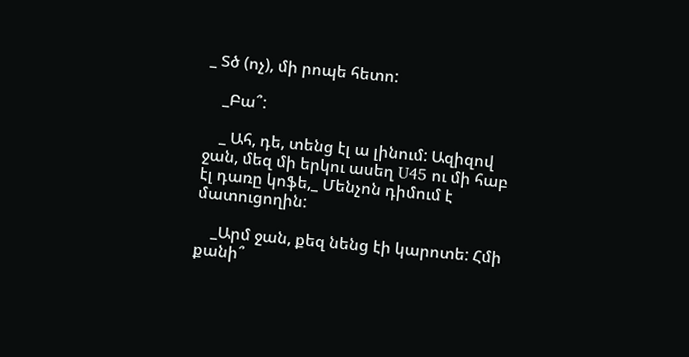_ Տծ (ոչ), մի րոպե հետո:

    _Բա՞:

    _ Ահ, դե, տենց էլ ա լինում: Ազիզով ջան, մեզ մի երկու ասեղ U45 ու մի հաբ էլ դառը կոֆե,_ Մենչոն դիմում է մատուցողին:

    _Արմ ջան, քեզ նենց էի կարոտե: Հմի քանի՞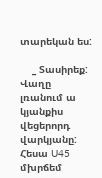տարեկան ես:

    _ Տասիրեք: Վաղը լռանում ա կյանքիս վեցերորդ վարկյանը: Հեսա U45 մխրճեմ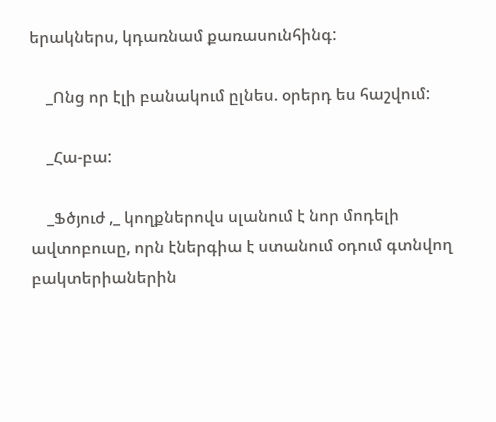երակներս, կդառնամ քառասունհինգ:

    _Ոնց որ էլի բանակում ըլնես. օրերդ ես հաշվում:

    _Հա-բա:

    _Ֆծյուժ ,_ կողքներովս սլանում է նոր մոդելի ավտոբուսը, որն էներգիա է ստանում օդում գտնվող բակտերիաներին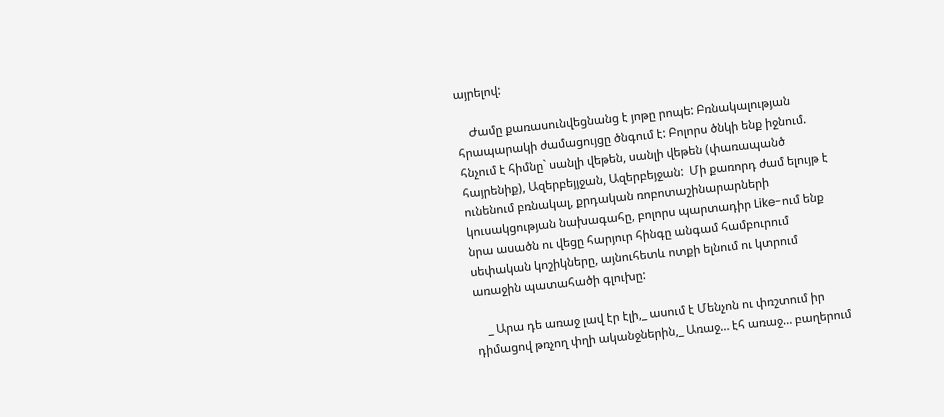այրելով:

    Ժամը քառասունվեցնանց է յոթը րոպե: Բռնակալության հրապարակի ժամացույցը ծնգում է: Բոլորս ծնկի ենք իջնում. հնչում է հիմնը` սանլի վեթեն, սանլի վեթեն (փառապանծ հայրենիք), Ազերբեյյջան, Ազերբեյջան:  Մի քառորդ ժամ ելույթ է ունենում բռնակալ, քրդական ռոբոտաշինարարների կուսակցության նախագահը, բոլորս պարտադիր Like-ում ենք նրա ասածն ու վեցը հարյուր հինգը անգամ համբուրում սեփական կոշիկները, այնուհետև ոտքի ելնում ու կտրում առաջին պատահածի գլուխը:

    _ Արա դե առաջ լավ էր էլի,_ ասում է Մենչոն ու փռշտում իր դիմացով թռչող փղի ականջներին,_ Առաջ… էհ առաջ… բաղերում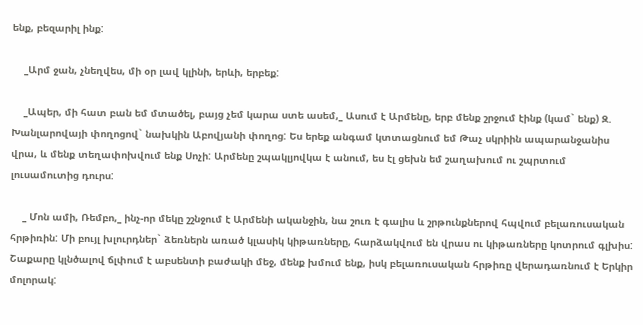ենք, բեզարիլ ինք:

    _Արմ ջան, չնեղվես, մի օր լավ կլինի, երևի, երբեք:

    _Ապեր, մի հատ բան եմ մտածել, բայց չեմ կարա ստե ասեմ,_ Ասում է Արմենը, երբ մենք շրջում էինք (կամ` ենք) Զ. Խանլարովայի փողոցով` նախկին Աբովյանի փողոց: Ես երեք անգամ կտտացնում եմ Թաչ սկրիին ապարանջանիս վրա, և մենք տեղափոխվում ենք Սոչի: Արմենը շպակլյովկա է անում, ես էլ ցեխն եմ շաղախում ու շպրտում լուսամուտից դուրս:

    _ Մոն ամի, Ռեմբո,_ ինչ-որ մեկը շշնջում է Արմենի ականջին, նա շուռ է գալիս և շրթունքներով հպվում բելառուսական հրթիռին: Մի բույլ խլուրդներ` ձեռներն առած կլասիկ կիթառները, հարձակվում են վրաս ու կիթառները կոտրում գլխիս: Շաքարը կլնծալով ճլփում է աբսենտի բաժակի մեջ, մենք խմում ենք, իսկ բելառուսական հրթիռը վերադառնում է Երկիր մոլորակ: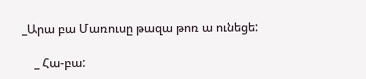_Արա բա Մառուսը թազա թոռ ա ունեցե:

    _ Հա-բա: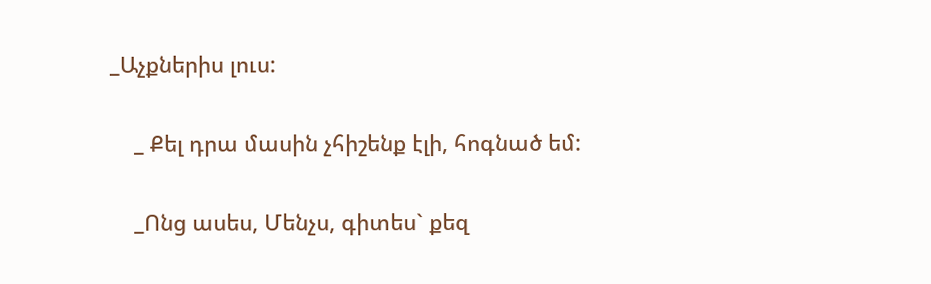_Աչքներիս լուս:

    _ Քել դրա մասին չհիշենք էլի, հոգնած եմ:

    _Ոնց ասես, Մենչս, գիտես` քեզ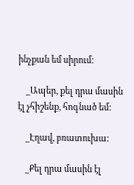ինչքան եմ սիրում:

    _Ապեր, քել դրա մասին էլ չհիշենք, հոգնած եմ:

    _Էղավ, բռատուխա:

    _Քել դրա մասին էլ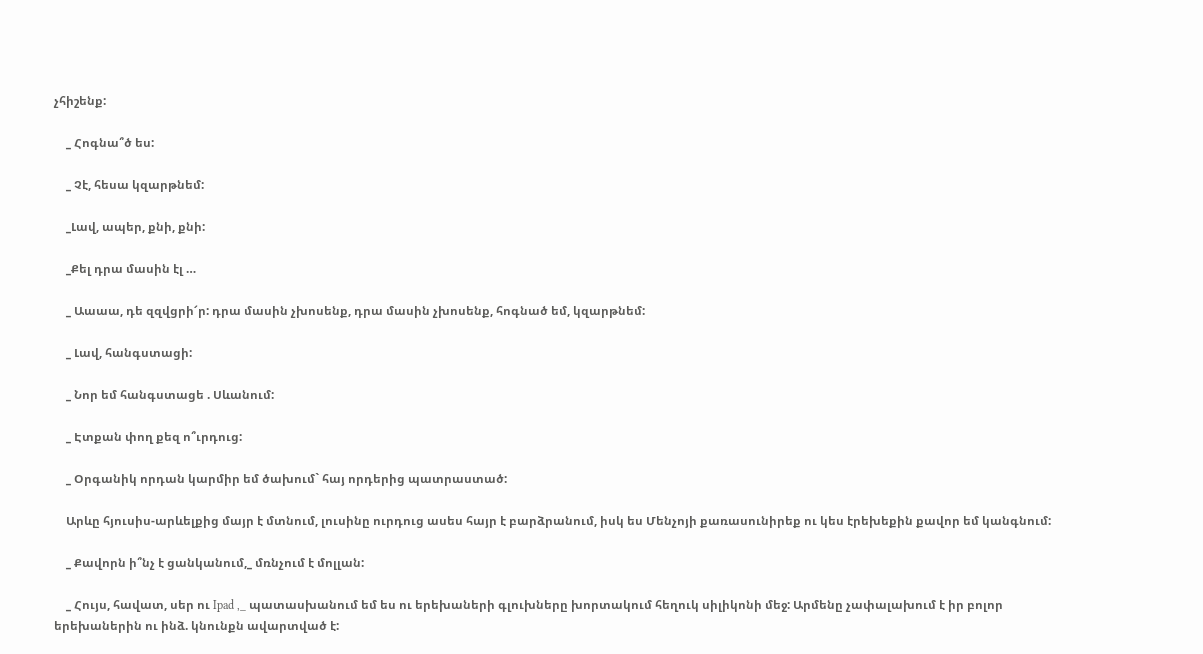չհիշենք:

    _ Հոգնա՞ծ ես:

    _ Չէ, հեսա կզարթնեմ:

    _Լավ, ապեր, քնի, քնի:

    _Քել դրա մասին էլ …

    _ Աաաա, դե զզվցրի՜ր: դրա մասին չխոսենք, դրա մասին չխոսենք, հոգնած եմ, կզարթնեմ:

    _ Լավ, հանգստացի:

    _ Նոր եմ հանգստացե . Սևանում:

    _ Էտքան փող քեզ ո՞ւրդուց:

    _ Օրգանիկ որդան կարմիր եմ ծախում` հայ որդերից պատրաստած:

    Արևը հյուսիս-արևելքից մայր է մտնում, լուսինը ուրդուց ասես հայր է բարձրանում, իսկ ես Մենչոյի քառասունիրեք ու կես էրեխեքին քավոր եմ կանգնում:

    _ Քավորն ի՞նչ է ցանկանում,_ մռնչում է մոլլան:

    _ Հույս, հավատ, սեր ու Ipad ,_ պատասխանում եմ ես ու երեխաների գլուխները խորտակում հեղուկ սիլիկոնի մեջ: Արմենը չափալախում է իր բոլոր երեխաներին ու ինձ. կնունքն ավարտված է: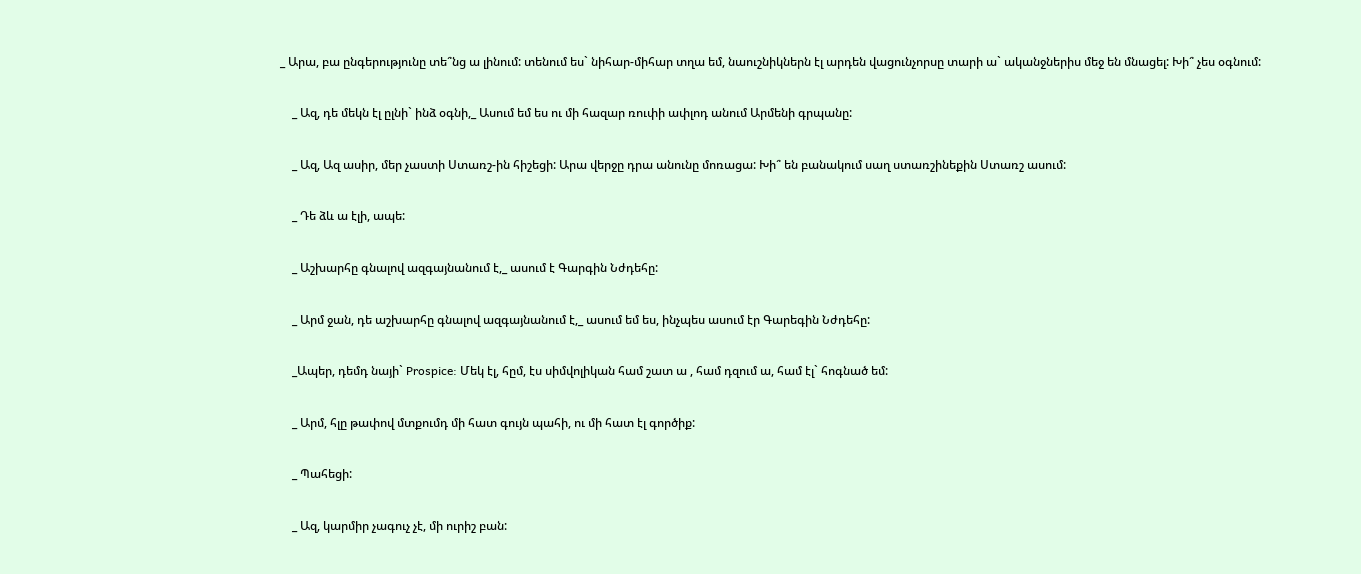_ Արա, բա ընգերությունը տե՞նց ա լինում: տենում ես` նիհար-միհար տղա եմ, նաուշնիկներն էլ արդեն վացունչորսը տարի ա` ականջներիս մեջ են մնացել: Խի՞ չես օգնում:

    _ Ազ, դե մեկն էլ ըլնի` ինձ օգնի,_ Ասում եմ ես ու մի հազար ռուփի ափլոդ անում Արմենի գրպանը:

    _ Ազ, Ազ ասիր, մեր չաստի Ստառշ-ին հիշեցի: Արա վերջը դրա անունը մոռացա: Խի՞ են բանակում սաղ ստառշինեքին Ստառշ ասում:

    _ Դե ձև ա էլի, ապե:

    _ Աշխարհը գնալով ազգայնանում է,_ ասում է Գարգին Նժդեհը:

    _ Արմ ջան, դե աշխարհը գնալով ազգայնանում է,_ ասում եմ ես, ինչպես ասում էր Գարեգին Նժդեհը:

    _Ապեր, դեմդ նայի` Prospice: Մեկ էլ, հըմ, էս սիմվոլիկան համ շատ ա , համ դզում ա, համ էլ` հոգնած եմ:

    _ Արմ, հլը թափով մտքումդ մի հատ գույն պահի, ու մի հատ էլ գործիք:

    _ Պահեցի:

    _ Ազ, կարմիր չագուչ չէ, մի ուրիշ բան: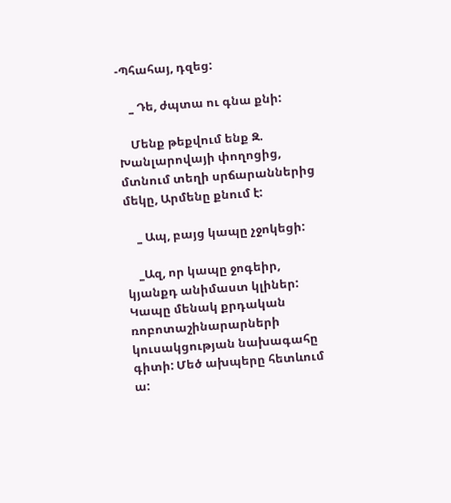-Պհահայ, դզեց:

    _ Դե, ժպտա ու գնա քնի:

    Մենք թեքվում ենք Զ. Խանլարովայի փողոցից, մտնում տեղի սրճարաններից մեկը, Արմենը քնում է:

    _ Ապ, բայց կապը չջոկեցի:

    _Ազ, որ կապը ջոգեիր, կյանքդ անիմաստ կլիներ: Կապը մենակ քրդական ռոբոտաշինարարների կուսակցության նախագահը գիտի: Մեծ ախպերը հետևում ա: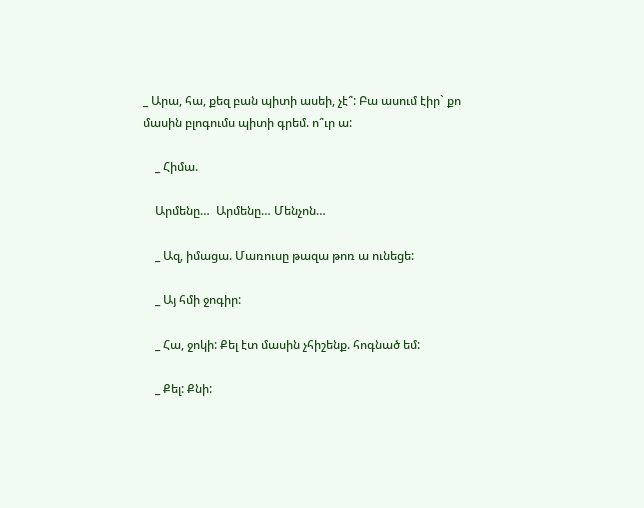_ Արա, հա, քեզ բան պիտի ասեի, չէ՞: Բա ասում էիր` քո մասին բլոգումս պիտի գրեմ. ո՞ւր ա:

    _ Հիմա.

    Արմենը…  Արմենը… Մենչոն…

    _ Ազ, իմացա. Մառուսը թազա թոռ ա ունեցե:

    _ Այ հմի ջոգիր:

    _ Հա, ջոկի: Քել էտ մասին չհիշենք. հոգնած եմ:

    _ Քել: Քնի: